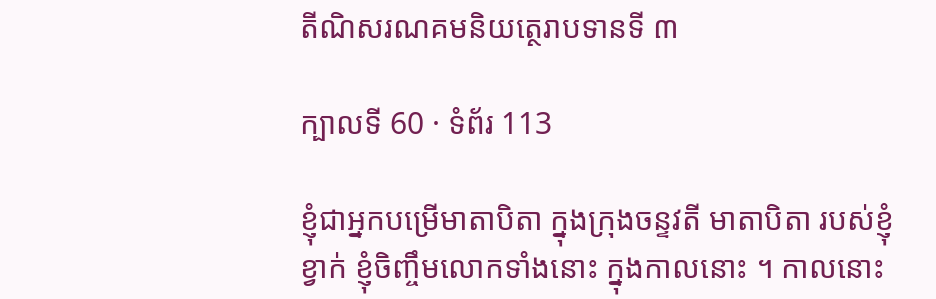តីណិសរណគមនិយត្ថេរាបទានទី ៣

ក្បាលទី 60 · ទំព័រ 113

ខ្ញុំជាអ្នកបម្រើមាតាបិតា ក្នុងក្រុងចន្ទវតី មាតាបិតា របស់ខ្ញុំខ្វាក់ ខ្ញុំចិញ្ចឹមលោកទាំងនោះ ក្នុងកាលនោះ ។ កាលនោះ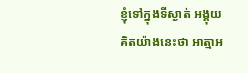ខ្ញុំទៅក្នុងទីស្ងាត់ អង្គុយគិតយ៉ាងនេះថា អាត្មាអ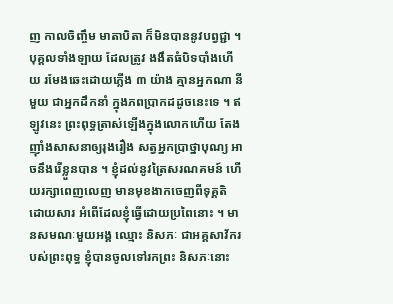ញ កាលចិញ្ចឹម មាតាបិតា ក៏មិនបាននូវបព្វជ្ជា ។ បុគ្គលទាំងឡាយ ដែលត្រូវ ងងឹតធំបិទបាំងហើយ រមែងឆេះដោយភ្លើង ៣ យ៉ាង គ្មានអ្នកណា នីមួយ ជាអ្នកដឹកនាំ ក្នុងភពប្រាកដដូចនេះទេ ។ ឥឡូវនេះ ព្រះពុទ្ធត្រាស់ឡើងក្នុងលោកហើយ តែងញ៉ាំងសាសនាឲ្យរុងរឿង សត្វអ្នកប្រាថ្នាបុណ្យ អាចនឹងរើខ្លួនបាន ។ ខ្ញុំដល់នូវត្រៃសរណគមន៍ ហើយរក្សាពេញលេញ មានមុខងាកចេញពីទុគ្គតិ ដោយសារ អំពើដែលខ្ញុំធ្វើដោយប្រពៃនោះ ។ មានសមណៈមួយអង្គ ឈ្មោះ និសភៈ ជាអគ្គសាវ័ករបស់ព្រះពុទ្ធ ខ្ញុំបានចូលទៅរកព្រះ និសភៈនោះ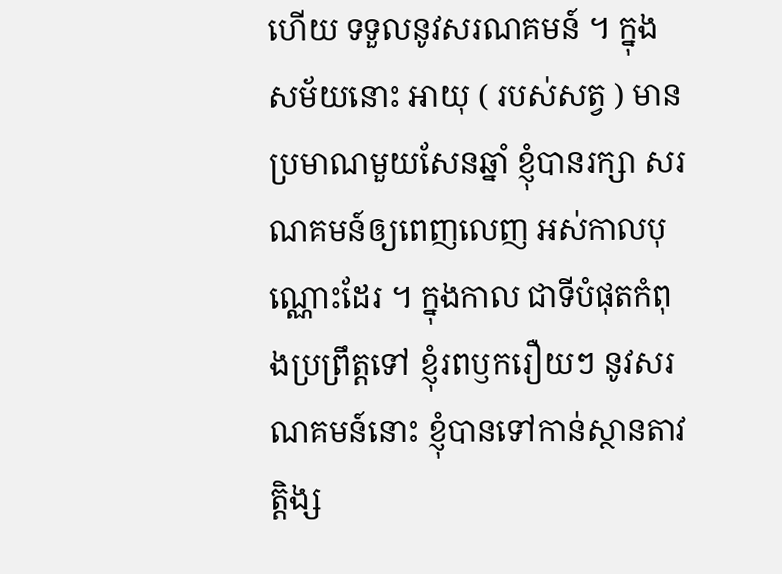ហើយ ទទួលនូវសរណគមន៍ ។ ក្នុងសម័យនោះ អាយុ ( របស់សត្វ ) មានប្រមាណមួយសែនឆ្នាំ ខ្ញុំបានរក្សា សរណគមន៍ឲ្យពេញលេញ អស់កាលបុណ្ណោះដែរ ។ ក្នុងកាល ជាទីបំផុតកំពុងប្រព្រឹត្តទៅ ខ្ញុំរពឫករឿយៗ នូវសរណគមន៍នោះ ខ្ញុំបានទៅកាន់ស្ថានតាវត្តិង្ស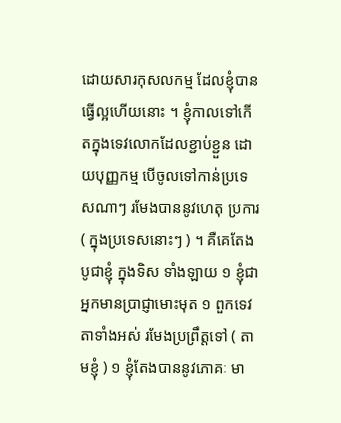ដោយសារកុសលកម្ម ដែលខ្ញុំបាន ធ្វើល្អហើយនោះ ។ ខ្ញុំកាលទៅកើតក្នុងទេវលោកដែលខ្ជាប់ខ្ជួន ដោយបុញ្ញកម្ម បើចូលទៅកាន់ប្រទេសណាៗ រមែងបាននូវហេតុ ប្រការ ( ក្នុងប្រទេសនោះៗ ) ។ គឺគេតែងបូជាខ្ញុំ ក្នុងទិស ទាំងឡាយ ១ ខ្ញុំជាអ្នកមានប្រាជ្ញាមោះមុត ១ ពួកទេវតាទាំងអស់ រមែងប្រព្រឹត្តទៅ ( តាមខ្ញុំ ) ១ ខ្ញុំតែងបាននូវភោគៈ មា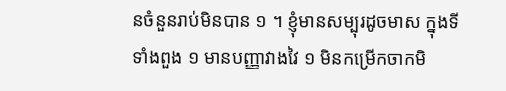នចំនួនរាប់មិនបាន ១ ។ ខ្ញុំមានសម្បុរដូចមាស ក្នុងទីទាំងពួង ១ មានបញ្ញាវាងវៃ ១ មិនកម្រើកចាកមិ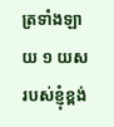ត្រទាំងឡាយ ១ យស របស់ខ្ញុំខ្ពង់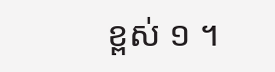ខ្ពស់ ១ ។